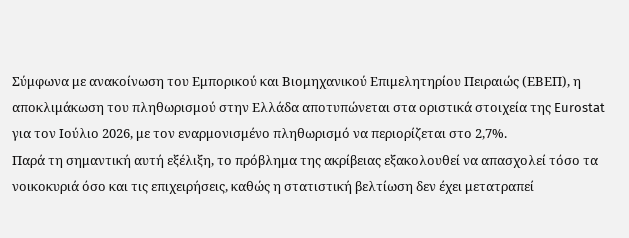Σύμφωνα με ανακοίνωση του Εμπορικού και Βιομηχανικού Επιμελητηρίου Πειραιώς (ΕΒΕΠ), η αποκλιμάκωση του πληθωρισμού στην Ελλάδα αποτυπώνεται στα οριστικά στοιχεία της Eurostat για τον Ιούλιο 2026, με τον εναρμονισμένο πληθωρισμό να περιορίζεται στο 2,7%.
Παρά τη σημαντική αυτή εξέλιξη, το πρόβλημα της ακρίβειας εξακολουθεί να απασχολεί τόσο τα νοικοκυριά όσο και τις επιχειρήσεις, καθώς η στατιστική βελτίωση δεν έχει μετατραπεί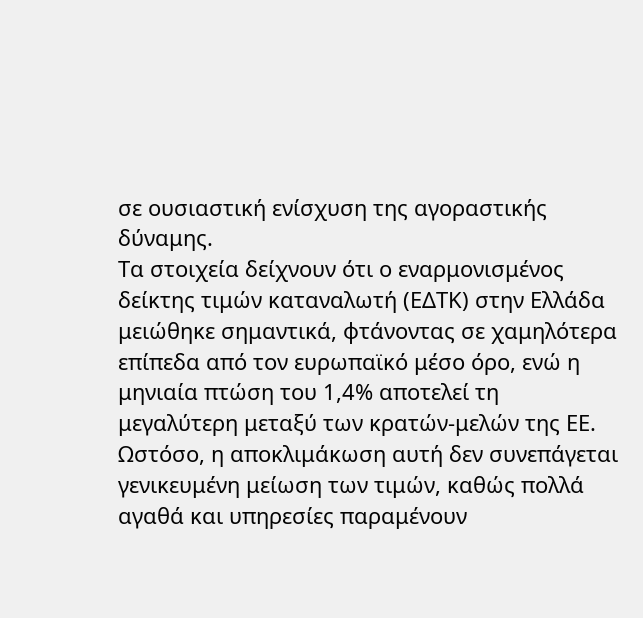σε ουσιαστική ενίσχυση της αγοραστικής δύναμης.
Τα στοιχεία δείχνουν ότι ο εναρμονισμένος δείκτης τιμών καταναλωτή (ΕΔΤΚ) στην Ελλάδα μειώθηκε σημαντικά, φτάνοντας σε χαμηλότερα επίπεδα από τον ευρωπαϊκό μέσο όρο, ενώ η μηνιαία πτώση του 1,4% αποτελεί τη μεγαλύτερη μεταξύ των κρατών-μελών της ΕΕ. Ωστόσο, η αποκλιμάκωση αυτή δεν συνεπάγεται γενικευμένη μείωση των τιμών, καθώς πολλά αγαθά και υπηρεσίες παραμένουν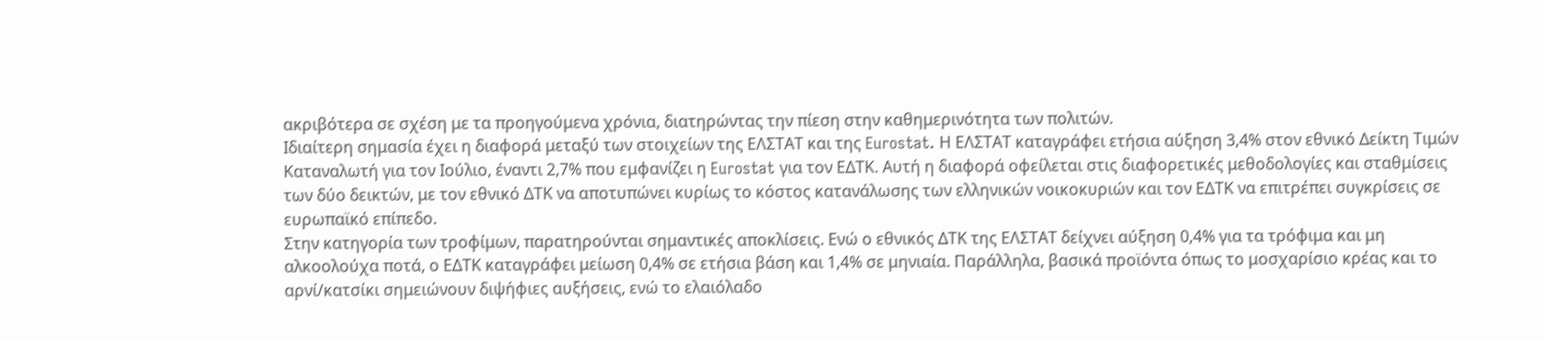ακριβότερα σε σχέση με τα προηγούμενα χρόνια, διατηρώντας την πίεση στην καθημερινότητα των πολιτών.
Ιδιαίτερη σημασία έχει η διαφορά μεταξύ των στοιχείων της ΕΛΣΤΑΤ και της Eurostat. Η ΕΛΣΤΑΤ καταγράφει ετήσια αύξηση 3,4% στον εθνικό Δείκτη Τιμών Καταναλωτή για τον Ιούλιο, έναντι 2,7% που εμφανίζει η Eurostat για τον ΕΔΤΚ. Αυτή η διαφορά οφείλεται στις διαφορετικές μεθοδολογίες και σταθμίσεις των δύο δεικτών, με τον εθνικό ΔΤΚ να αποτυπώνει κυρίως το κόστος κατανάλωσης των ελληνικών νοικοκυριών και τον ΕΔΤΚ να επιτρέπει συγκρίσεις σε ευρωπαϊκό επίπεδο.
Στην κατηγορία των τροφίμων, παρατηρούνται σημαντικές αποκλίσεις. Ενώ ο εθνικός ΔΤΚ της ΕΛΣΤΑΤ δείχνει αύξηση 0,4% για τα τρόφιμα και μη αλκοολούχα ποτά, ο ΕΔΤΚ καταγράφει μείωση 0,4% σε ετήσια βάση και 1,4% σε μηνιαία. Παράλληλα, βασικά προϊόντα όπως το μοσχαρίσιο κρέας και το αρνί/κατσίκι σημειώνουν διψήφιες αυξήσεις, ενώ το ελαιόλαδο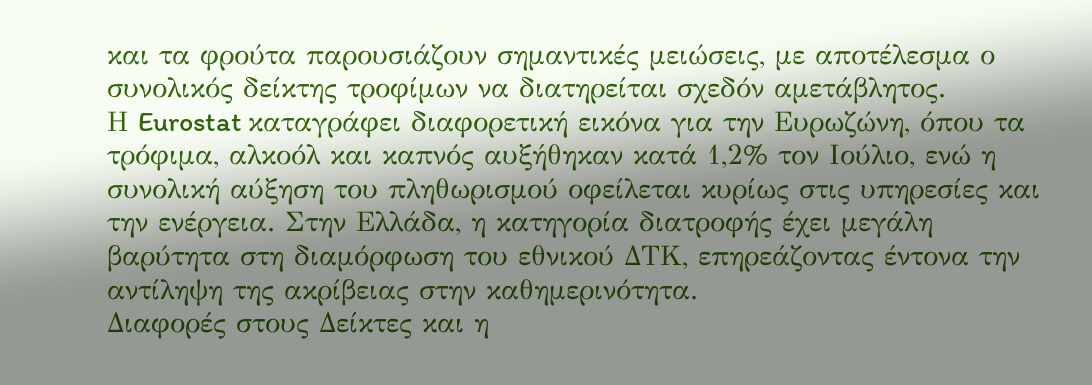και τα φρούτα παρουσιάζουν σημαντικές μειώσεις, με αποτέλεσμα ο συνολικός δείκτης τροφίμων να διατηρείται σχεδόν αμετάβλητος.
Η Eurostat καταγράφει διαφορετική εικόνα για την Ευρωζώνη, όπου τα τρόφιμα, αλκοόλ και καπνός αυξήθηκαν κατά 1,2% τον Ιούλιο, ενώ η συνολική αύξηση του πληθωρισμού οφείλεται κυρίως στις υπηρεσίες και την ενέργεια. Στην Ελλάδα, η κατηγορία διατροφής έχει μεγάλη βαρύτητα στη διαμόρφωση του εθνικού ΔΤΚ, επηρεάζοντας έντονα την αντίληψη της ακρίβειας στην καθημερινότητα.
Διαφορές στους Δείκτες και η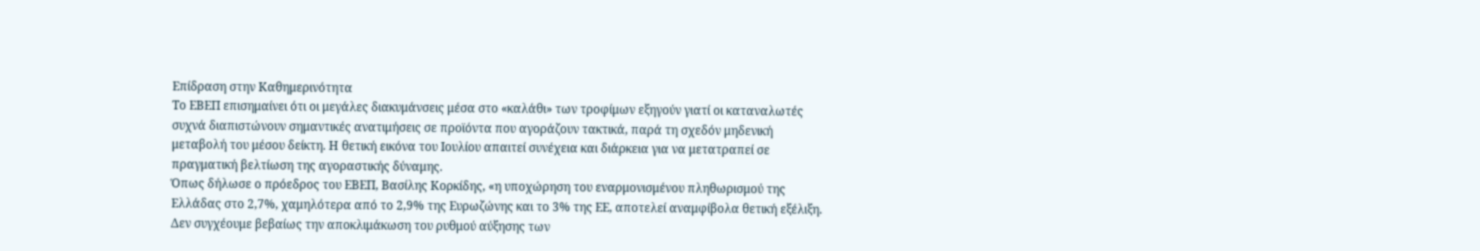Επίδραση στην Καθημερινότητα
Το ΕΒΕΠ επισημαίνει ότι οι μεγάλες διακυμάνσεις μέσα στο «καλάθι» των τροφίμων εξηγούν γιατί οι καταναλωτές συχνά διαπιστώνουν σημαντικές ανατιμήσεις σε προϊόντα που αγοράζουν τακτικά, παρά τη σχεδόν μηδενική μεταβολή του μέσου δείκτη. Η θετική εικόνα του Ιουλίου απαιτεί συνέχεια και διάρκεια για να μετατραπεί σε πραγματική βελτίωση της αγοραστικής δύναμης.
Όπως δήλωσε ο πρόεδρος του ΕΒΕΠ, Βασίλης Κορκίδης, «η υποχώρηση του εναρμονισμένου πληθωρισμού της Ελλάδας στο 2,7%, χαμηλότερα από το 2,9% της Ευρωζώνης και το 3% της ΕΕ, αποτελεί αναμφίβολα θετική εξέλιξη. Δεν συγχέουμε βεβαίως την αποκλιμάκωση του ρυθμού αύξησης των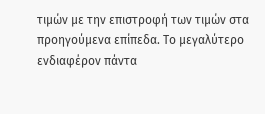τιμών με την επιστροφή των τιμών στα προηγούμενα επίπεδα. Το μεγαλύτερο ενδιαφέρον πάντα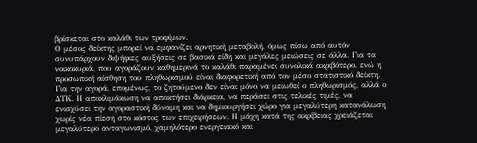βρίσκεται στο καλάθι των τροφίμων.
Ο μέσος δείκτης μπορεί να εμφανίζει αρνητική μεταβολή, όμως πίσω από αυτόν συνυπάρχουν διψήφιες αυξήσεις σε βασικά είδη και μεγάλες μειώσεις σε άλλα. Για τα νοικοκυριά, που αγοράζουν καθημερινά το καλάθι παραμένει συνολικά ακριβότερο, ενώ η προσωπική αίσθηση του πληθωρισμού είναι διαφορετική από τον μέσο στατιστικό δείκτη.
Για την αγορά, επομένως, το ζητούμενο δεν είναι μόνο να μειωθεί ο πληθωρισμός, αλλά ο ΔΤΚ. Η αποκλιμάκωση να αποκτήσει διάρκεια, να περάσει στις τελικές τιμές, να ενισχύσει την αγοραστική δύναμη και να δημιουργήσει χώρο για μεγαλύτερη κατανάλωση χωρίς νέα πίεση στο κόστος των επιχειρήσεων. Η μάχη κατά της ακρίβειας χρειάζεται μεγαλύτερο ανταγωνισμό, χαμηλότερο ενεργειακό και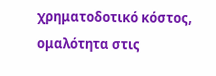χρηματοδοτικό κόστος, ομαλότητα στις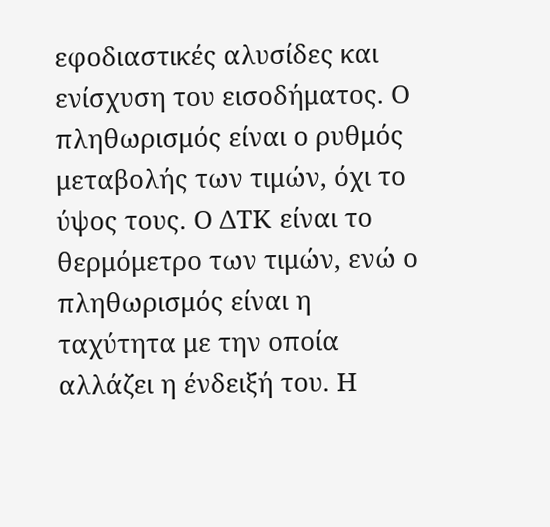εφοδιαστικές αλυσίδες και ενίσχυση του εισοδήματος. Ο πληθωρισμός είναι ο ρυθμός μεταβολής των τιμών, όχι το ύψος τους. Ο ΔΤΚ είναι το θερμόμετρο των τιμών, ενώ ο πληθωρισμός είναι η ταχύτητα με την οποία αλλάζει η ένδειξή του. Η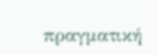πραγματική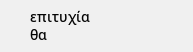επιτυχία θα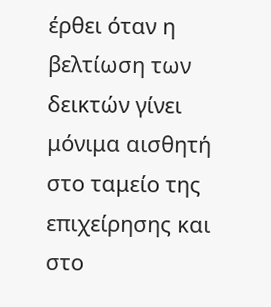έρθει όταν η βελτίωση των δεικτών γίνει μόνιμα αισθητή στο ταμείο της επιχείρησης και στο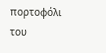πορτοφόλι του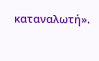καταναλωτή».